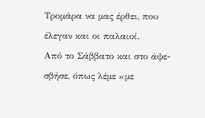Τρομάρα να μας έρθει, που έλεγαν και οι παλαιοί.
Από το Σάββατο και στο άψε-σβήσε, όπως λέμε «με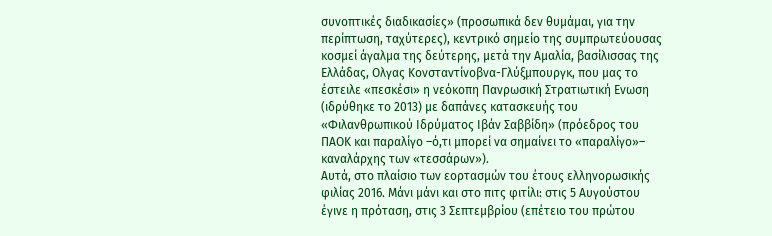συνοπτικές διαδικασίες» (προσωπικά δεν θυμάμαι, για την περίπτωση, ταχύτερες), κεντρικό σημείο της συμπρωτεύουσας κοσμεί άγαλμα της δεύτερης, μετά την Αμαλία, βασίλισσας της Ελλάδας, Ολγας Κονσταντίνοβνα-Γλύξμπουργκ, που μας το έστειλε «πεσκέσι» η νεόκοπη Πανρωσική Στρατιωτική Ενωση (ιδρύθηκε το 2013) με δαπάνες κατασκευής του «Φιλανθρωπικού Ιδρύματος Ιβάν Σαββίδη» (πρόεδρος του ΠΑΟΚ και παραλίγο –ό,τι μπορεί να σημαίνει το «παραλίγο»– καναλάρχης των «τεσσάρων»).
Αυτά, στο πλαίσιο των εορτασμών του έτους ελληνορωσικής φιλίας 2016. Μάνι μάνι και στο πιτς φιτίλι: στις 5 Αυγούστου έγινε η πρόταση, στις 3 Σεπτεμβρίου (επέτειο του πρώτου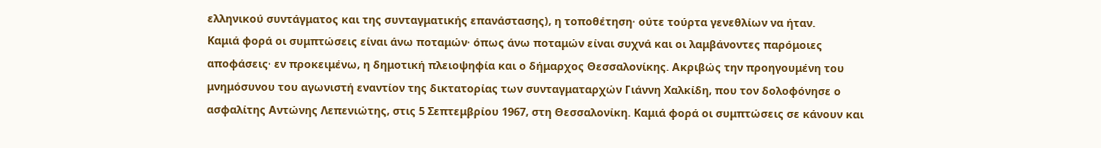ελληνικού συντάγματος και της συνταγματικής επανάστασης), η τοποθέτηση∙ ούτε τούρτα γενεθλίων να ήταν.
Καμιά φορά οι συμπτώσεις είναι άνω ποταμών∙ όπως άνω ποταμών είναι συχνά και οι λαμβάνοντες παρόμοιες αποφάσεις∙ εν προκειμένω, η δημοτική πλειοψηφία και ο δήμαρχος Θεσσαλονίκης. Ακριβώς την προηγουμένη του μνημόσυνου του αγωνιστή εναντίον της δικτατορίας των συνταγματαρχών Γιάννη Χαλκίδη, που τον δολοφόνησε ο ασφαλίτης Αντώνης Λεπενιώτης, στις 5 Σεπτεμβρίου 1967, στη Θεσσαλονίκη. Καμιά φορά οι συμπτώσεις σε κάνουν και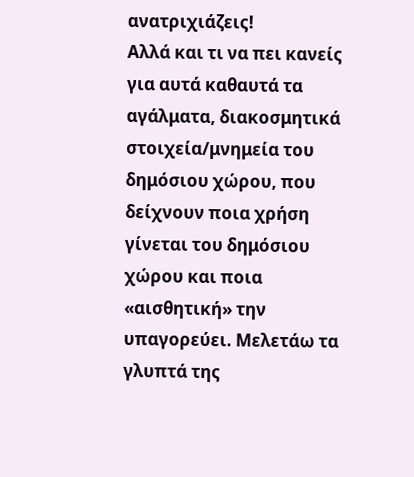ανατριχιάζεις!
Αλλά και τι να πει κανείς για αυτά καθαυτά τα αγάλματα, διακοσμητικά στοιχεία/μνημεία του δημόσιου χώρου, που δείχνουν ποια χρήση γίνεται του δημόσιου χώρου και ποια «αισθητική» την υπαγορεύει. Μελετάω τα γλυπτά της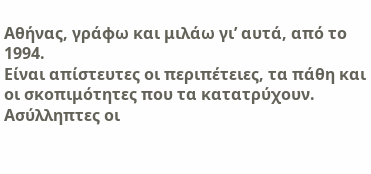Αθήνας, γράφω και μιλάω γι’ αυτά, από το 1994.
Είναι απίστευτες οι περιπέτειες, τα πάθη και οι σκοπιμότητες που τα κατατρύχουν. Ασύλληπτες οι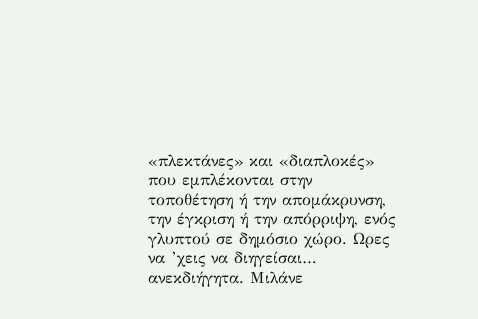«πλεκτάνες» και «διαπλοκές» που εμπλέκονται στην τοποθέτηση ή την απομάκρυνση, την έγκριση ή την απόρριψη, ενός γλυπτού σε δημόσιο χώρο. Ωρες να ’χεις να διηγείσαι… ανεκδιήγητα. Μιλάνε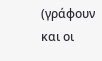(γράφουν και οι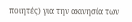ποιητές) για την ακινησία των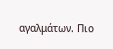αγαλμάτων. Πιο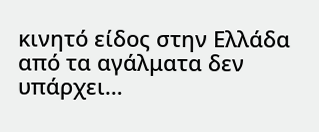κινητό είδος στην Ελλάδα από τα αγάλματα δεν υπάρχει…